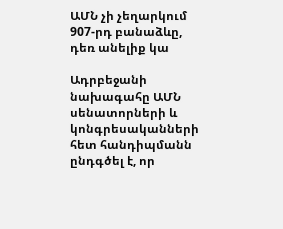ԱՄՆ չի չեղարկում 907-րդ բանաձևը, դեռ անելիք կա

Ադրբեջանի նախագահը ԱՄՆ սենատորների և կոնգրեսականների հետ հանդիպմանն ընդգծել է, որ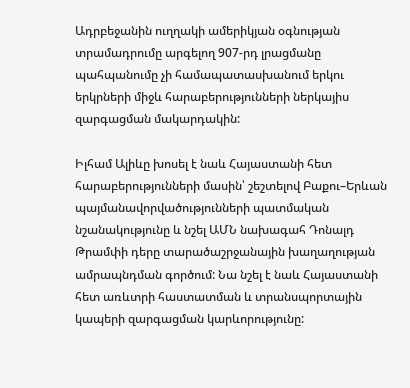Ադրբեջանին ուղղակի ամերիկյան օգնության տրամադրումը արգելող 907-րդ լրացմանը պահպանումը չի համապատասխանում երկու երկրների միջև հարաբերությունների ներկայիս զարգացման մակարդակին:

Իլհամ Ալիևը խոսել է նաև Հայաստանի հետ հարաբերությունների մասին՝ շեշտելով Բաքու–Երևան պայմանավորվածությունների պատմական նշանակությունը և նշել ԱՄՆ նախագահ Դոնալդ Թրամփի դերը տարածաշրջանային խաղաղության ամրապնդման գործում: Նա նշել է նաև Հայաստանի հետ առևտրի հաստատման և տրանսպորտային կապերի զարգացման կարևորությունը: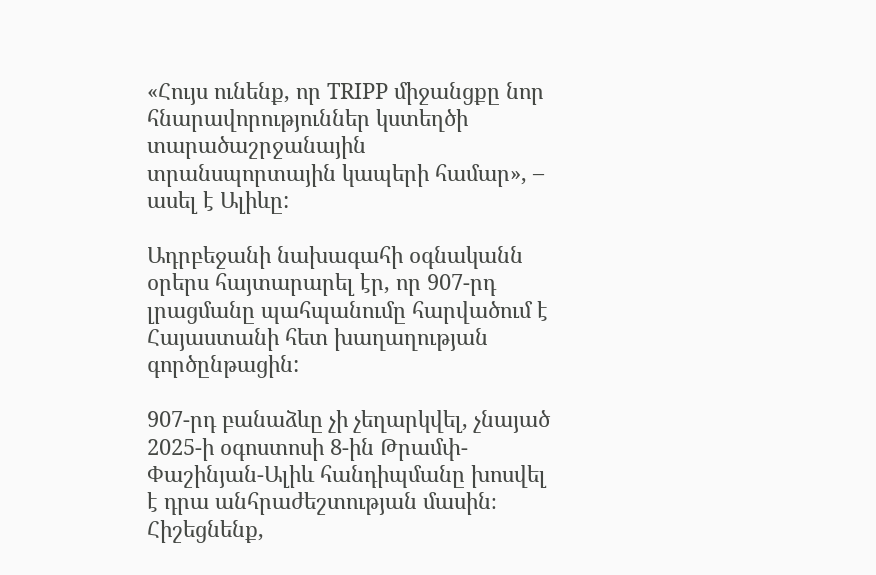«Հույս ունենք, որ TRIPP միջանցքը նոր հնարավորություններ կստեղծի տարածաշրջանային տրանսպորտային կապերի համար», – ասել է Ալիևը:

Ադրբեջանի նախագահի օգնականն օրերս հայտարարել էր, որ 907-րդ լրացմանը պահպանումը հարվածում է Հայաստանի հետ խաղաղության գործընթացին:

907-րդ բանաձևը չի չեղարկվել, չնայած 2025-ի օգոստոսի 8-ին Թրամփ-Փաշինյան-Ալիև հանդիպմանը խոսվել է դրա անհրաժեշտության մասին։ Հիշեցնենք,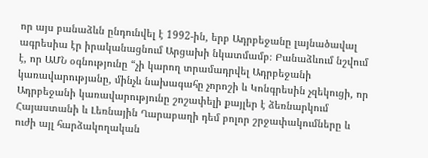որ այս բանաձևն ընդունվել է 1992-ին, երբ Ադրբեջանը լայնածավալ ագրեսիա էր իրականացնում Արցախի նկատմամբ։ Բանաձևում նշվում է, որ ԱՄՆ օգնությունը “չի կարող տրամադրվել Ադրբեջանի կառավարությանը, մինչև նախագահը չորոշի և Կոնգրեսին չզեկուցի, որ Ադրբեջանի կառավարությունը շոշափելի քայլեր է ձեռնարկում Հայաստանի և Լեռնային Ղարաբաղի դեմ բոլոր շրջափակումները և ուժի այլ հարձակողական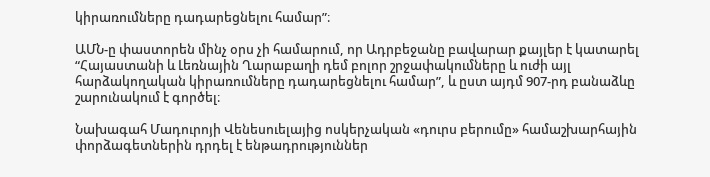կիրառումները դադարեցնելու համար”։

ԱՄՆ-ը փաստորեն մինչ օրս չի համարում, որ Ադրբեջանը բավարար քայլեր է կատարել “Հայաստանի և Լեռնային Ղարաբաղի դեմ բոլոր շրջափակումները և ուժի այլ հարձակողական կիրառումները դադարեցնելու համար”, և ըստ այդմ 907-րդ բանաձևը շարունակում է գործել։

Նախագահ Մադուրոյի Վենեսուելայից ոսկերչական «դուրս բերումը» համաշխարհային փորձագետներին դրդել է ենթադրություններ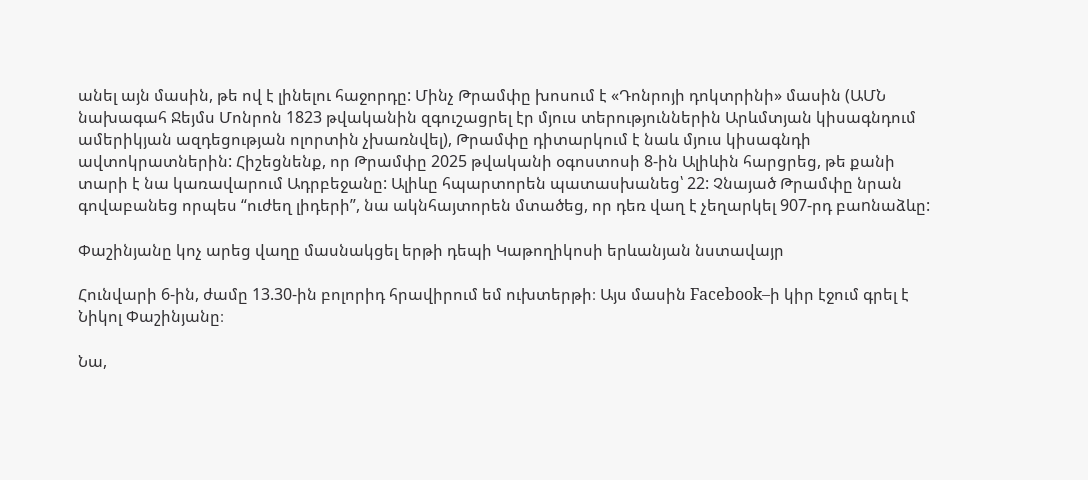անել այն մասին, թե ով է լինելու հաջորդը: Մինչ Թրամփը խոսում է «Դոնրոյի դոկտրինի» մասին (ԱՄՆ նախագահ Ջեյմս Մոնրոն 1823 թվականին զգուշացրել էր մյուս տերություններին Արևմտյան կիսագնդում ամերիկյան ազդեցության ոլորտին չխառնվել), Թրամփը դիտարկում է նաև մյուս կիսագնդի ավտոկրատներին: Հիշեցնենք, որ Թրամփը 2025 թվականի օգոստոսի 8-ին Ալիևին հարցրեց, թե քանի տարի է նա կառավարում Ադրբեջանը: Ալիևը հպարտորեն պատասխանեց՝ 22: Չնայած Թրամփը նրան գովաբանեց որպես “ուժեղ լիդերի”, նա ակնհայտորեն մտածեց, որ դեռ վաղ է չեղարկել 907-րդ բաnնաձևը:

Փաշինյանը կոչ արեց վաղը մասնակցել երթի դեպի Կաթողիկոսի երևանյան նստավայր

Հունվարի 6-ին, ժամը 13.30-ին բոլորիդ հրավիրում եմ ուխտերթի։ Այս մասին Facebook–ի կիր էջում գրել է Նիկոլ Փաշինյանը։

Նա,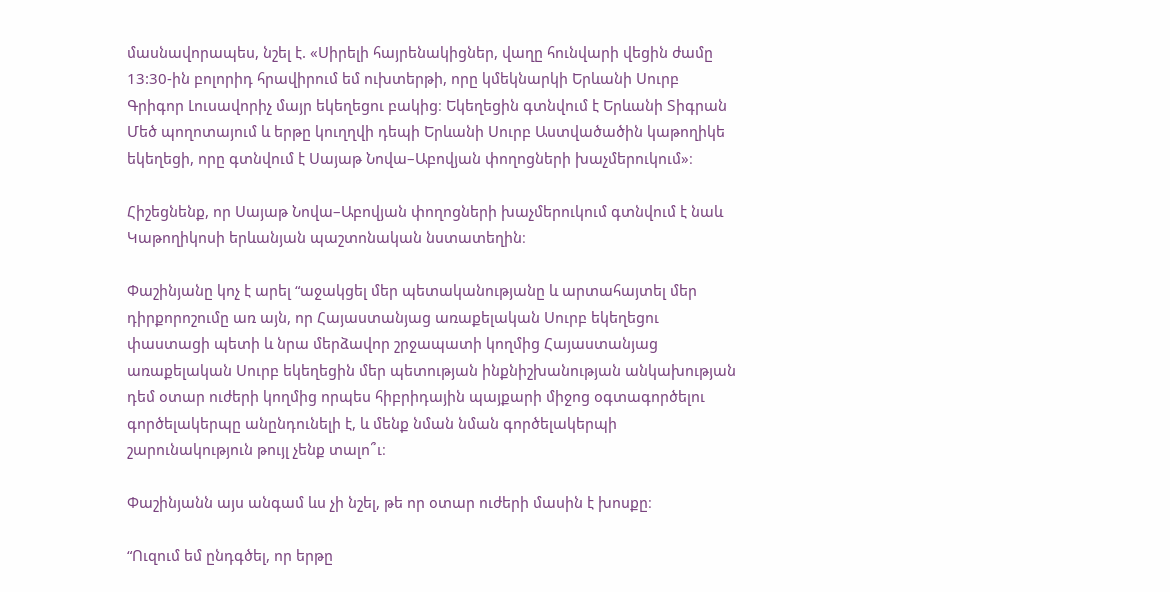մասնավորապես, նշել է. «Սիրելի հայրենակիցներ, վաղը հունվարի վեցին ժամը 13:30-ին բոլորիդ հրավիրում եմ ուխտերթի, որը կմեկնարկի Երևանի Սուրբ Գրիգոր Լուսավորիչ մայր եկեղեցու բակից։ Եկեղեցին գտնվում է Երևանի Տիգրան Մեծ պողոտայում և երթը կուղղվի դեպի Երևանի Սուրբ Աստվածածին կաթողիկե եկեղեցի, որը գտնվում է Սայաթ Նովա–Աբովյան փողոցների խաչմերուկում»։

Հիշեցնենք, որ Սայաթ Նովա–Աբովյան փողոցների խաչմերուկում գտնվում է նաև Կաթողիկոսի երևանյան պաշտոնական նստատեղին։

Փաշինյանը կոչ է արել “աջակցել մեր պետականությանը և արտահայտել մեր դիրքորոշումը առ այն, որ Հայաստանյաց առաքելական Սուրբ եկեղեցու փաստացի պետի և նրա մերձավոր շրջապատի կողմից Հայաստանյաց առաքելական Սուրբ եկեղեցին մեր պետության ինքնիշխանության անկախության դեմ օտար ուժերի կողմից որպես հիբրիդային պայքարի միջոց օգտագործելու գործելակերպը անընդունելի է, և մենք նման նման գործելակերպի շարունակություն թույլ չենք տալո՞ւ։

Փաշինյանն այս անգամ ևս չի նշել, թե որ օտար ուժերի մասին է խոսքը։

“Ուզում եմ ընդգծել, որ երթը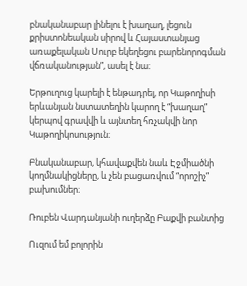բնականաբար լինելու է խաղաղ, լեցուն քրիստոնեական սիրով և Հայաստանյաց առաքելական Սուրբ եկեղեցու բարենորոգման վճռականության”, ասել է նա։

Երթուղուց կարելի է ենթադրել, որ Կաթողիսի երևանյան նստատեղին կարող է “խաղաղ” կերպով գրավվի և այնտեղ հռչակվի նոր Կաթողիկոսություն։

Բնականաբար, կհավաքվեն նաև Էջմիածնի կողմնակիցները, և չեն բացառվում “որոշիչ” բախումներ։

Ռուբեն Վարդանյանի ուղերձը Բաքվի բանտից

Ուզում եմ բոլորին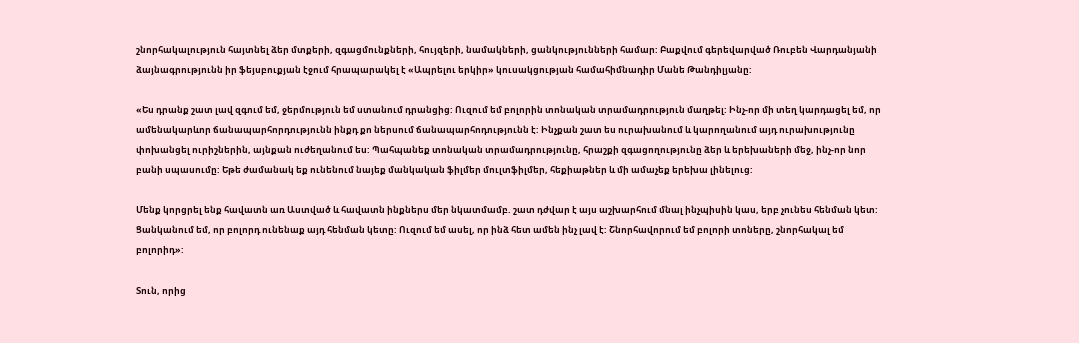շնորհակալություն հայտնել ձեր մտքերի, զգացմունքների, հույզերի, նամակների, ցանկությունների համար: Բաքվում գերեվարված Ռուբեն Վարդանյանի ձայնագրությունն իր ֆեյսբուքյան էջում հրապարակել է «Ապրելու երկիր» կուսակցության համահիմնադիր Մանե Թանդիլյանը:

«Ես դրանք շատ լավ զգում եմ, ջերմություն եմ ստանում դրանցից: Ուզում եմ բոլորին տոնական տրամադրություն մաղթել: Ինչ-որ մի տեղ կարդացել եմ, որ ամենակարևոր ճանապարհորդությունն ինքդ քո ներսում ճանապարհոդությունն է: Ինչքան շատ ես ուրախանում և կարողանում այդ ուրախությունը փոխանցել ուրիշներին, այնքան ուժեղանում ես: Պահպանեք տոնական տրամադրությունը, հրաշքի զգացողությունը ձեր և երեխաների մեջ, ինչ-որ նոր բանի սպասումը: Եթե ժամանակ եք ունենում նայեք մանկական ֆիլմեր մուլտֆիլմեր, հեքիաթներ և մի ամաչեք երեխա լինելուց:

Մենք կորցրել ենք հավատն առ Աստված և հավատն ինքներս մեր նկատմամբ. շատ դժվար է այս աշխարհում մնալ ինչպիսին կաս, երբ չունես հենման կետ: Ցանկանում եմ, որ բոլորդ ունենաք այդ հենման կետը: Ուզում եմ ասել, որ ինձ հետ ամեն ինչ լավ է: Շնորհավորում եմ բոլորի տոները, շնորհակալ եմ բոլորիդ»:

Տուն, որից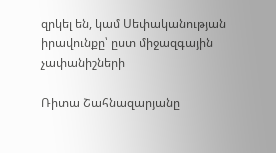զրկել են, կամ Սեփականության իրավունքը՝ ըստ միջազգային չափանիշների

Ռիտա Շահնազարյանը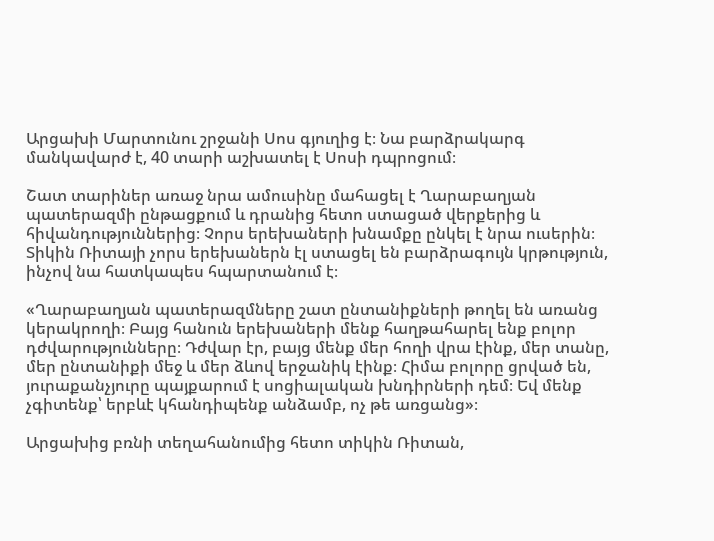Արցախի Մարտունու շրջանի Սոս գյուղից է։ Նա բարձրակարգ մանկավարժ է, 40 տարի աշխատել է Սոսի դպրոցում։

Շատ տարիներ առաջ նրա ամուսինը մահացել է Ղարաբաղյան պատերազմի ընթացքում և դրանից հետո ստացած վերքերից և հիվանդություններից։ Չորս երեխաների խնամքը ընկել է նրա ուսերին։ Տիկին Ռիտայի չորս երեխաներն էլ ստացել են բարձրագույն կրթություն, ինչով նա հատկապես հպարտանում է։

«Ղարաբաղյան պատերազմները շատ ընտանիքների թողել են առանց կերակրողի։ Բայց հանուն երեխաների մենք հաղթահարել ենք բոլոր դժվարությունները։ Դժվար էր, բայց մենք մեր հողի վրա էինք, մեր տանը, մեր ընտանիքի մեջ և մեր ձևով երջանիկ էինք։ Հիմա բոլորը ցրված են, յուրաքանչյուրը պայքարում է սոցիալական խնդիրների դեմ։ Եվ մենք չգիտենք՝ երբևէ կհանդիպենք անձամբ, ոչ թե առցանց»։

Արցախից բռնի տեղահանումից հետո տիկին Ռիտան,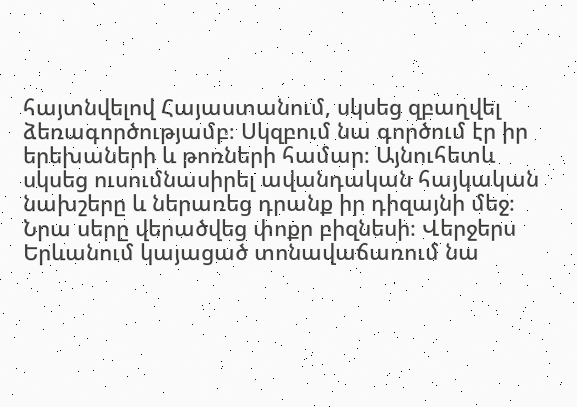հայտնվելով Հայաստանում, սկսեց զբաղվել ձեռագործությամբ։ Սկզբում նա գործում էր իր երեխաների և թոռների համար։ Այնուհետև սկսեց ուսումնասիրել ավանդական հայկական նախշերը և ներառեց դրանք իր դիզայնի մեջ։ Նրա սերը վերածվեց փոքր բիզնեսի։ Վերջերս Երևանում կայացած տոնավաճառում նա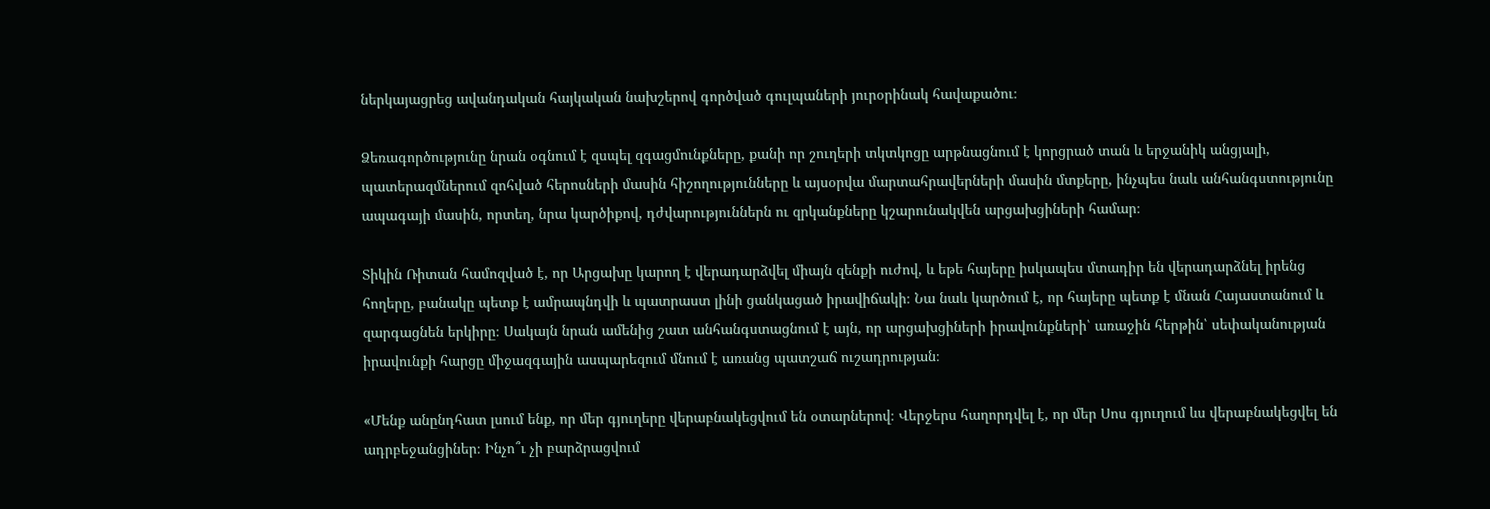ներկայացրեց ավանդական հայկական նախշերով գործված գուլպաների յուրօրինակ հավաքածու։

Ձեռագործությունը նրան օգնում է զսպել զգացմունքները, քանի որ շուղերի տկտկոցը արթնացնում է կորցրած տան և երջանիկ անցյալի, պատերազմներում զոհված հերոսների մասին հիշողությունները և այսօրվա մարտահրավերների մասին մտքերը, ինչպես նաև անհանգստությունը ապագայի մասին, որտեղ, նրա կարծիքով, դժվարություններն ու զրկանքները կշարունակվեն արցախցիների համար։

Տիկին Ռիտան համոզված է, որ Արցախը կարող է վերադարձվել միայն զենքի ուժով, և եթե հայերը իսկապես մտադիր են վերադարձնել իրենց հողերը, բանակը պետք է ամրապնդվի և պատրաստ լինի ցանկացած իրավիճակի։ Նա նաև կարծում է, որ հայերը պետք է մնան Հայաստանում և զարգացնեն երկիրը։ Սակայն նրան ամենից շատ անհանգստացնում է այն, որ արցախցիների իրավունքների՝ առաջին հերթին՝ սեփականության իրավունքի հարցը միջազգային ասպարեզում մնում է առանց պատշաճ ուշադրության։

«Մենք անընդհատ լսում ենք, որ մեր գյուղերը վերաբնակեցվում են օտարներով։ Վերջերս հաղորդվել է, որ մեր Սոս գյուղում ևս վերաբնակեցվել են ադրբեջանցիներ։ Ինչո՞ւ չի բարձրացվում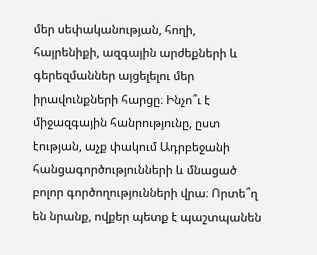մեր սեփականության, հողի, հայրենիքի, ազգային արժեքների և գերեզմաններ այցելելու մեր իրավունքների հարցը։ Ինչո՞ւ է միջազգային հանրությունը, ըստ էության, աչք փակում Ադրբեջանի հանցագործությունների և մնացած բոլոր գործողությունների վրա։ Որտե՞ղ են նրանք, ովքեր պետք է պաշտպանեն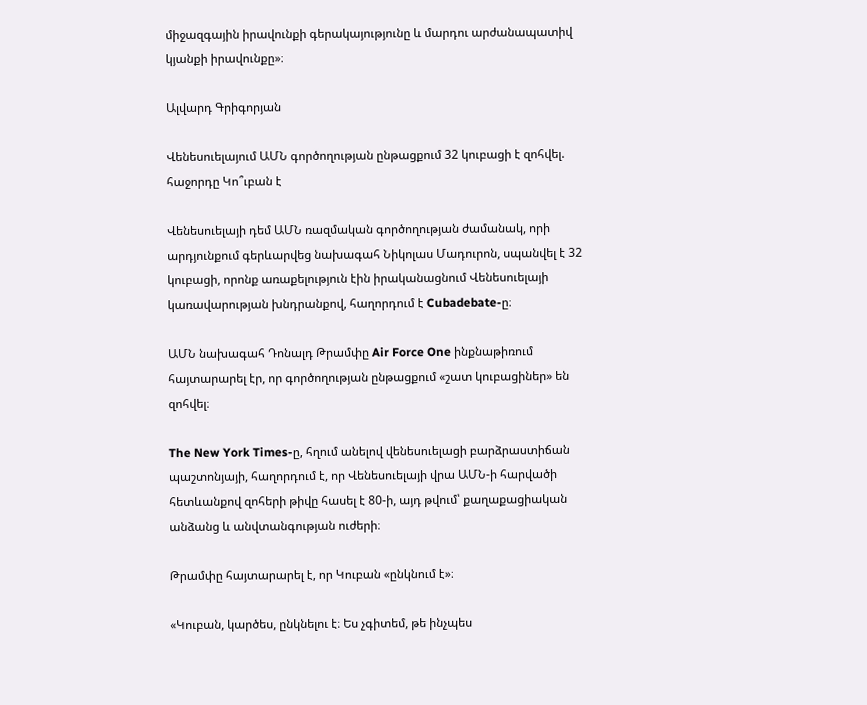միջազգային իրավունքի գերակայությունը և մարդու արժանապատիվ կյանքի իրավունքը»։

Ալվարդ Գրիգորյան

Վենեսուելայում ԱՄՆ գործողության ընթացքում 32 կուբացի է զոհվել. հաջորդը Կո՞ւբան է

Վենեսուելայի դեմ ԱՄՆ ռազմական գործողության ժամանակ, որի արդյունքում գերևարվեց նախագահ Նիկոլաս Մադուրոն, սպանվել է 32 կուբացի, որոնք առաքելություն էին իրականացնում Վենեսուելայի կառավարության խնդրանքով, հաղորդում է Cubadebate-ը։

ԱՄՆ նախագահ Դոնալդ Թրամփը Air Force One ինքնաթիռում հայտարարել էր, որ գործողության ընթացքում «շատ կուբացիներ» են զոհվել։

The New York Times-ը, հղում անելով վենեսուելացի բարձրաստիճան պաշտոնյայի, հաղորդում է, որ Վենեսուելայի վրա ԱՄՆ-ի հարվածի հետևանքով զոհերի թիվը հասել է 80-ի, այդ թվում՝ քաղաքացիական անձանց և անվտանգության ուժերի։

Թրամփը հայտարարել է, որ Կուբան «ընկնում է»։

«Կուբան, կարծես, ընկնելու է։ Ես չգիտեմ, թե ինչպես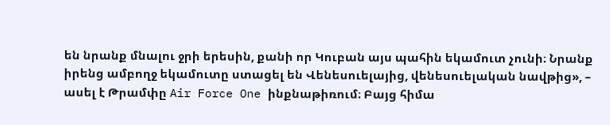են նրանք մնալու ջրի երեսին, քանի որ Կուբան այս պահին եկամուտ չունի։ Նրանք իրենց ամբողջ եկամուտը ստացել են Վենեսուելայից, վենեսուելական նավթից», – ասել է Թրամփը Air Force One ինքնաթիռում։ Բայց հիմա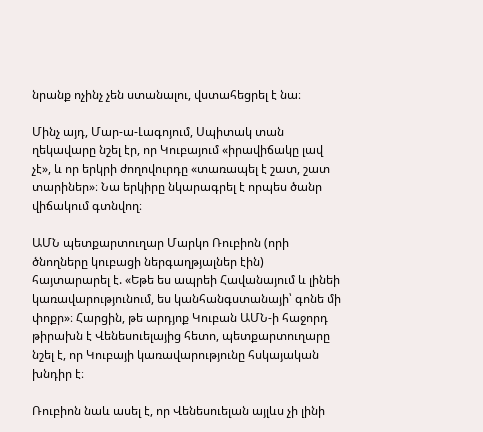նրանք ոչինչ չեն ստանալու, վստահեցրել է նա։

Մինչ այդ, Մար-ա-Լագոյում, Սպիտակ տան ղեկավարը նշել էր, որ Կուբայում «իրավիճակը լավ չէ», և որ երկրի ժողովուրդը «տառապել է շատ, շատ տարիներ»։ Նա երկիրը նկարագրել է որպես ծանր վիճակում գտնվող։

ԱՄՆ պետքարտուղար Մարկո Ռուբիոն (որի ծնողները կուբացի ներգաղթյալներ էին) հայտարարել է. «Եթե ես ապրեի Հավանայում և լինեի կառավարությունում, ես կանհանգստանայի՝ գոնե մի փոքր»։ Հարցին, թե արդյոք Կուբան ԱՄՆ-ի հաջորդ թիրախն է Վենեսուելայից հետո, պետքարտուղարը նշել է, որ Կուբայի կառավարությունը հսկայական խնդիր է։

Ռուբիոն նաև ասել է, որ Վենեսուելան այլևս չի լինի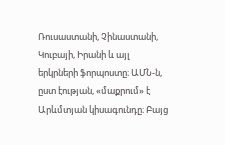Ռուսաստանի, Չինաստանի, Կուբայի, Իրանի և այլ երկրների ֆորպոստը։ ԱՄՆ-ն, ըստ էության, «մաքրում» է Արևմտյան կիսագունդը։ Բայց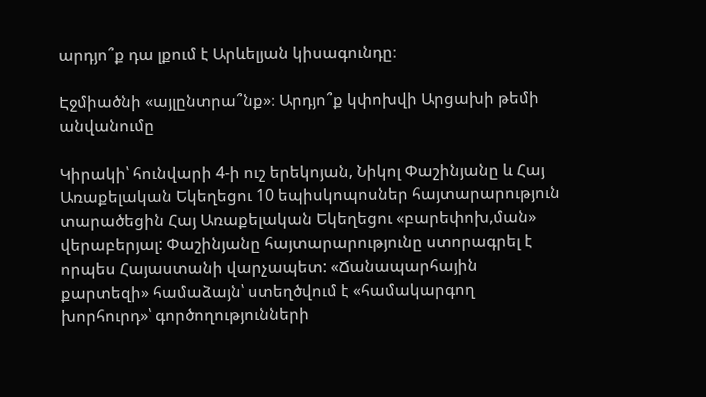արդյո՞ք դա լքում է Արևելյան կիսագունդը։

Էջմիածնի «այլընտրա՞նք»։ Արդյո՞ք կփոխվի Արցախի թեմի անվանումը

Կիրակի՝ հունվարի 4-ի ուշ երեկոյան, Նիկոլ Փաշինյանը և Հայ Առաքելական Եկեղեցու 10 եպիսկոպոսներ հայտարարություն տարածեցին Հայ Առաքելական Եկեղեցու «բարեփոխ,ման» վերաբերյալ: Փաշինյանը հայտարարությունը ստորագրել է որպես Հայաստանի վարչապետ: «Ճանապարհային քարտեզի» համաձայն՝ ստեղծվում է «համակարգող խորհուրդ»՝ գործողությունների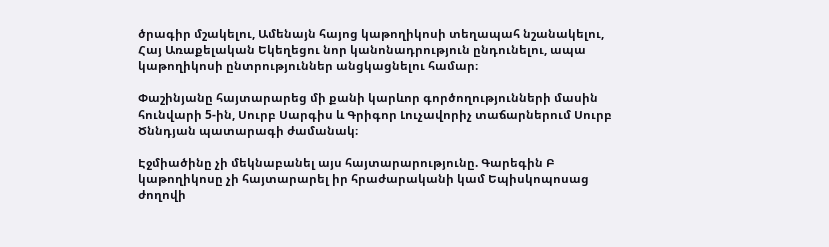ծրագիր մշակելու, Ամենայն հայոց կաթողիկոսի տեղապահ նշանակելու, Հայ Առաքելական Եկեղեցու նոր կանոնադրություն ընդունելու, ապա կաթողիկոսի ընտրություններ անցկացնելու համար։

Փաշինյանը հայտարարեց մի քանի կարևոր գործողությունների մասին հունվարի 5-ին, Սուրբ Սարգիս և Գրիգոր Լուչավորիչ տաճարներում Սուրբ Ծննդյան պատարագի ժամանակ։

Էջմիածինը չի մեկնաբանել այս հայտարարությունը. Գարեգին Բ կաթողիկոսը չի հայտարարել իր հրաժարականի կամ Եպիսկոպոսաց ժողովի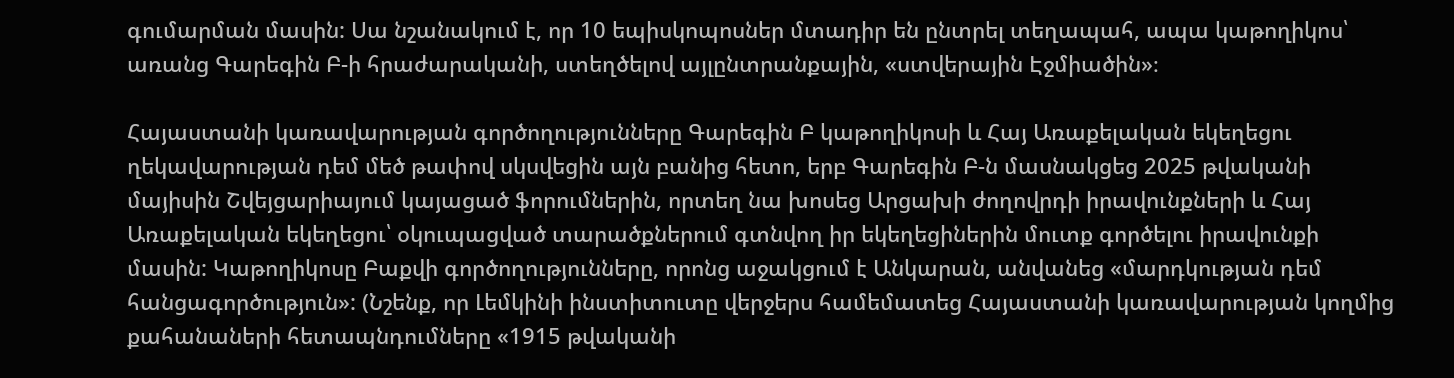գումարման մասին: Սա նշանակում է, որ 10 եպիսկոպոսներ մտադիր են ընտրել տեղապահ, ապա կաթողիկոս՝ առանց Գարեգին Բ-ի հրաժարականի, ստեղծելով այլընտրանքային, «ստվերային Էջմիածին»։

Հայաստանի կառավարության գործողությունները Գարեգին Բ կաթողիկոսի և Հայ Առաքելական եկեղեցու ղեկավարության դեմ մեծ թափով սկսվեցին այն բանից հետո, երբ Գարեգին Բ-ն մասնակցեց 2025 թվականի մայիսին Շվեյցարիայում կայացած ֆորումներին, որտեղ նա խոսեց Արցախի ժողովրդի իրավունքների և Հայ Առաքելական եկեղեցու՝ օկուպացված տարածքներում գտնվող իր եկեղեցիներին մուտք գործելու իրավունքի մասին: Կաթողիկոսը Բաքվի գործողությունները, որոնց աջակցում է Անկարան, անվանեց «մարդկության դեմ հանցագործություն»: (Նշենք, որ Լեմկինի ինստիտուտը վերջերս համեմատեց Հայաստանի կառավարության կողմից քահանաների հետապնդումները «1915 թվականի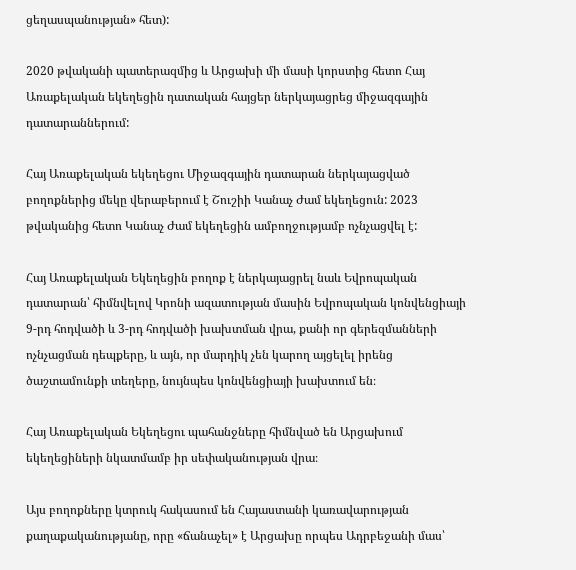ցեղասպանության» հետ):

2020 թվականի պատերազմից և Արցախի մի մասի կորստից հետո Հայ Առաքելական եկեղեցին դատական հայցեր ներկայացրեց միջազգային դատարաններում:

Հայ Առաքելական եկեղեցու Միջազգային դատարան ներկայացված բողոքներից մեկը վերաբերում է Շուշիի Կանաչ Ժամ եկեղեցուն: 2023 թվականից հետո Կանաչ Ժամ եկեղեցին ամբողջությամբ ոչնչացվել է:

Հայ Առաքելական Եկեղեցին բողոք է ներկայացրել նաև Եվրոպական դատարան՝ հիմնվելով Կրոնի ազատության մասին Եվրոպական կոնվենցիայի 9-րդ հոդվածի և 3-րդ հոդվածի խախտման վրա, քանի որ գերեզմանների ոչնչացման դեպքերը, և այն, որ մարդիկ չեն կարող այցելել իրենց ծաշտամունքի տեղերը, նույնպես կոնվենցիայի խախտում են։

Հայ Առաքելական Եկեղեցու պահանջները հիմնված են Արցախում եկեղեցիների նկատմամբ իր սեփականության վրա։

Այս բողոքները կտրուկ հակասում են Հայաստանի կառավարության քաղաքականությանը, որը «ճանաչել» է Արցախը որպես Ադրբեջանի մաս՝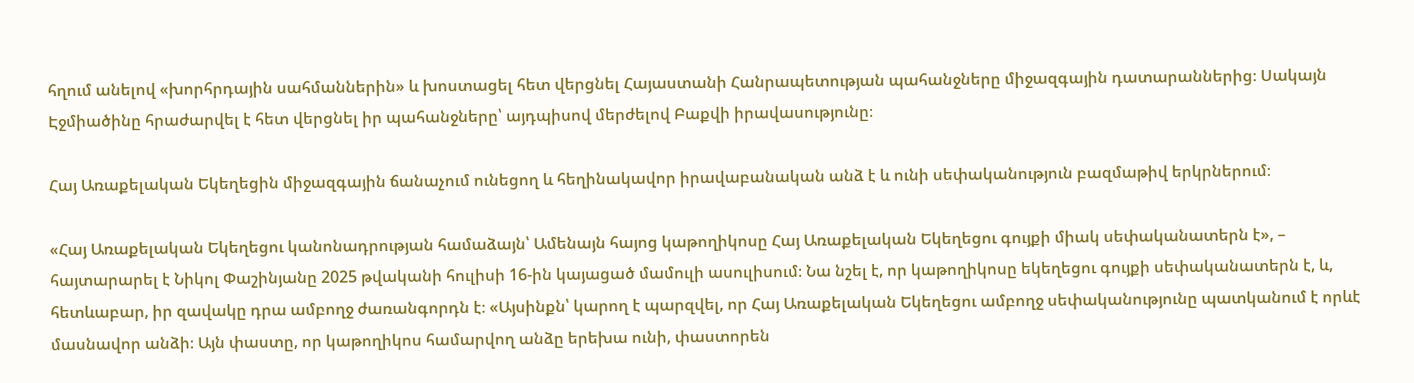հղում անելով «խորհրդային սահմաններին» և խոստացել հետ վերցնել Հայաստանի Հանրապետության պահանջները միջազգային դատարաններից։ Սակայն Էջմիածինը հրաժարվել է հետ վերցնել իր պահանջները՝ այդպիսով մերժելով Բաքվի իրավասությունը։

Հայ Առաքելական Եկեղեցին միջազգային ճանաչում ունեցող և հեղինակավոր իրավաբանական անձ է և ունի սեփականություն բազմաթիվ երկրներում։

«Հայ Առաքելական Եկեղեցու կանոնադրության համաձայն՝ Ամենայն հայոց կաթողիկոսը Հայ Առաքելական Եկեղեցու գույքի միակ սեփականատերն է», – հայտարարել է Նիկոլ Փաշինյանը 2025 թվականի հուլիսի 16-ին կայացած մամուլի ասուլիսում։ Նա նշել է, որ կաթողիկոսը եկեղեցու գույքի սեփականատերն է, և, հետևաբար, իր զավակը դրա ամբողջ ժառանգորդն է։ «Այսինքն՝ կարող է պարզվել, որ Հայ Առաքելական Եկեղեցու ամբողջ սեփականությունը պատկանում է որևէ մասնավոր անձի։ Այն փաստը, որ կաթողիկոս համարվող անձը երեխա ունի, փաստորեն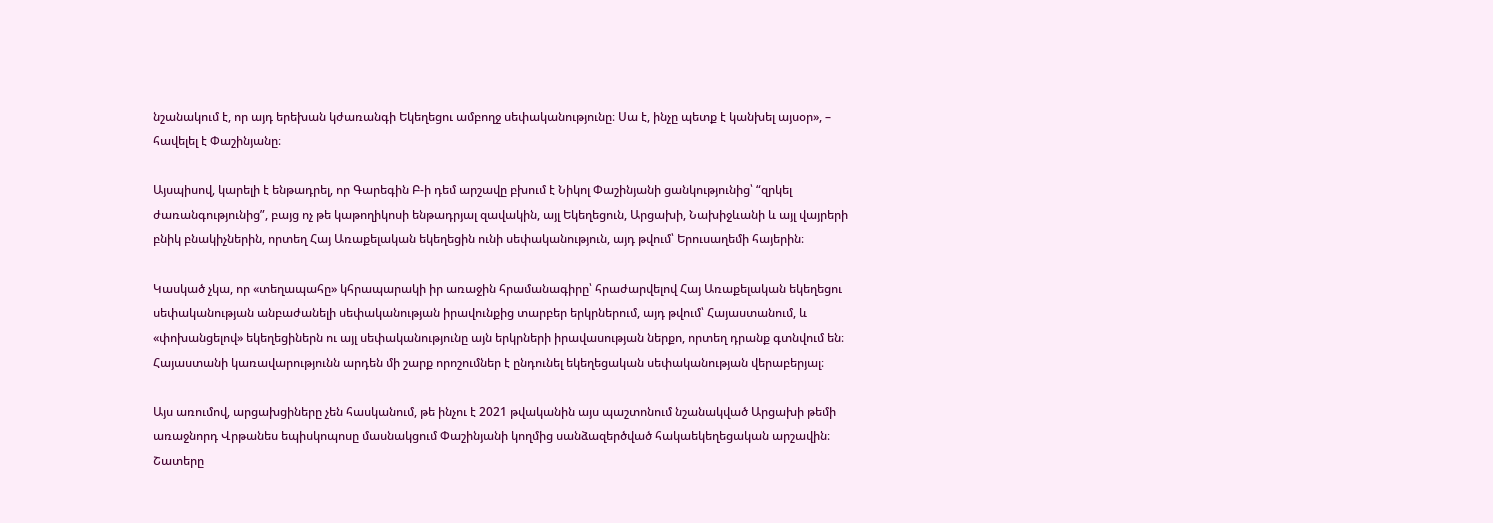նշանակում է, որ այդ երեխան կժառանգի Եկեղեցու ամբողջ սեփականությունը։ Սա է, ինչը պետք է կանխել այսօր», – հավելել է Փաշինյանը։

Այսպիսով, կարելի է ենթադրել, որ Գարեգին Բ-ի դեմ արշավը բխում է Նիկոլ Փաշինյանի ցանկությունից՝ “զրկել ժառանգությունից”, բայց ոչ թե կաթողիկոսի ենթադրյալ զավակին, այլ Եկեղեցուն, Արցախի, Նախիջևանի և այլ վայրերի բնիկ բնակիչներին, որտեղ Հայ Առաքելական եկեղեցին ունի սեփականություն, այդ թվում՝ Երուսաղեմի հայերին։

Կասկած չկա, որ «տեղապահը» կհրապարակի իր առաջին հրամանագիրը՝ հրաժարվելով Հայ Առաքելական եկեղեցու սեփականության անբաժանելի սեփականության իրավունքից տարբեր երկրներում, այդ թվում՝ Հայաստանում, և «փոխանցելով» եկեղեցիներն ու այլ սեփականությունը այն երկրների իրավասության ներքո, որտեղ դրանք գտնվում են։ Հայաստանի կառավարությունն արդեն մի շարք որոշումներ է ընդունել եկեղեցական սեփականության վերաբերյալ։

Այս առումով, արցախցիները չեն հասկանում, թե ինչու է 2021 թվականին այս պաշտոնում նշանակված Արցախի թեմի առաջնորդ Վրթանես եպիսկոպոսը մասնակցում Փաշինյանի կողմից սանձազերծված հակաեկեղեցական արշավին։ Շատերը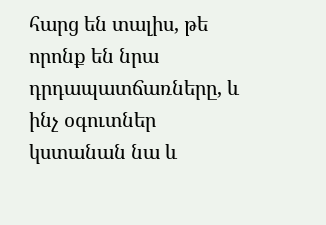հարց են տալիս, թե որոնք են նրա դրդապատճառները, և ինչ օգուտներ կստանան նա և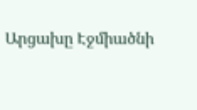Արցախը Էջմիածնի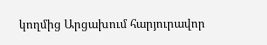կողմից Արցախում հարյուրավոր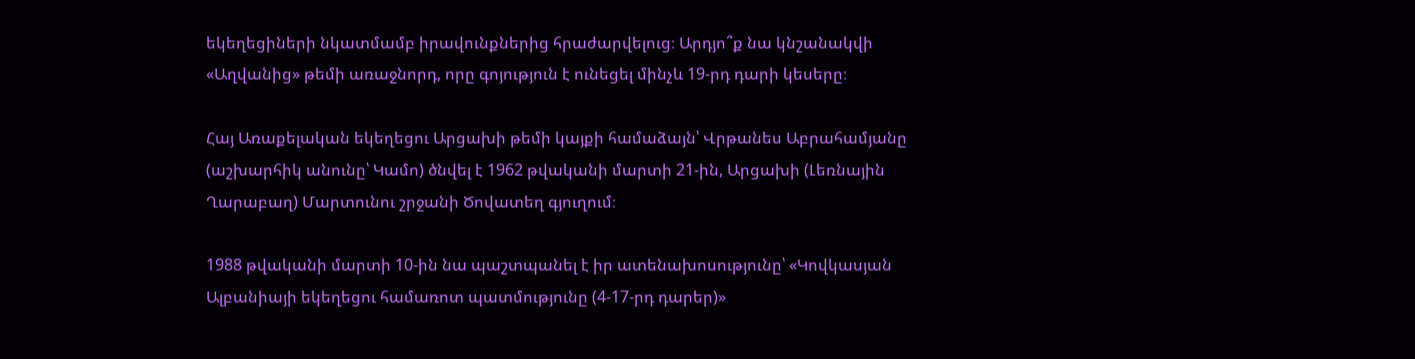եկեղեցիների նկատմամբ իրավունքներից հրաժարվելուց։ Արդյո՞ք նա կնշանակվի «Աղվանից» թեմի առաջնորդ, որը գոյություն է ունեցել մինչև 19-րդ դարի կեսերը։

Հայ Առաքելական եկեղեցու Արցախի թեմի կայքի համաձայն՝ Վրթանես Աբրահամյանը (աշխարհիկ անունը՝ Կամո) ծնվել է 1962 թվականի մարտի 21-ին, Արցախի (Լեռնային Ղարաբաղ) Մարտունու շրջանի Ծովատեղ գյուղում։

1988 թվականի մարտի 10-ին նա պաշտպանել է իր ատենախոսությունը՝ «Կովկասյան Ալբանիայի եկեղեցու համառոտ պատմությունը (4-17-րդ դարեր)»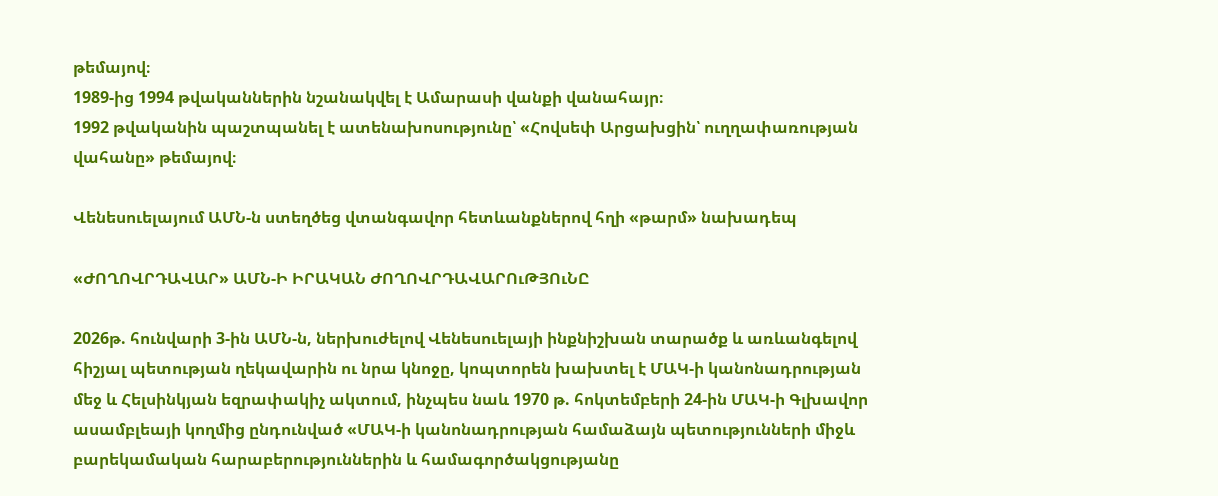թեմայով։
1989-ից 1994 թվականներին նշանակվել է Ամարասի վանքի վանահայր։
1992 թվականին պաշտպանել է ատենախոսությունը՝ «Հովսեփ Արցախցին՝ ուղղափառության վահանը» թեմայով։

Վենեսուելայում ԱՄՆ-ն ստեղծեց վտանգավոր հետևանքներով հղի «թարմ» նախադեպ

«ԺՈՂՈՎՐԴԱՎԱՐ» ԱՄՆ-Ի ԻՐԱԿԱՆ ԺՈՂՈՎՐԴԱՎԱՐՈւԹՅՈւՆԸ

2026թ. հունվարի 3-ին ԱՄՆ-ն, ներխուժելով Վենեսուելայի ինքնիշխան տարածք և առևանգելով հիշյալ պետության ղեկավարին ու նրա կնոջը, կոպտորեն խախտել է ՄԱԿ-ի կանոնադրության մեջ և Հելսինկյան եզրափակիչ ակտում, ինչպես նաև 1970 թ. հոկտեմբերի 24-ին ՄԱԿ-ի Գլխավոր ասամբլեայի կողմից ընդունված «ՄԱԿ-ի կանոնադրության համաձայն պետությունների միջև բարեկամական հարաբերություններին և համագործակցությանը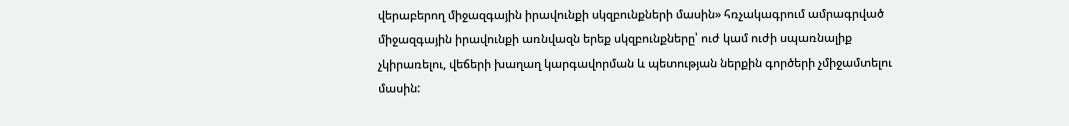վերաբերող միջազգային իրավունքի սկզբունքների մասին» հռչակագրում ամրագրված միջազգային իրավունքի առնվազն երեք սկզբունքները՝ ուժ կամ ուժի սպառնալիք չկիրառելու, վեճերի խաղաղ կարգավորման և պետության ներքին գործերի չմիջամտելու մասին: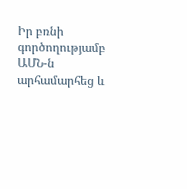Իր բռնի գործողությամբ ԱՄՆ-ն արհամարհեց և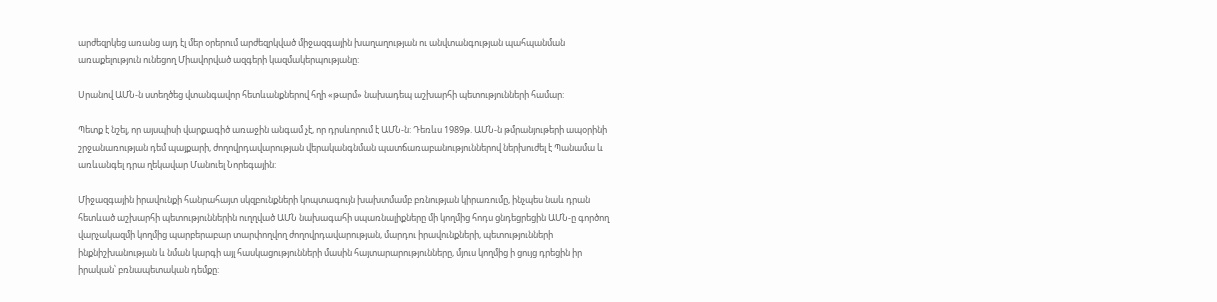արժեզրկեց առանց այդ էլ մեր օրերում արժեզրկված միջազգային խաղաղության ու անվտանգության պահպանման առաքելություն ունեցող Միավորված ազգերի կազմակերպությանը:

Սրանով ԱՄՆ-ն ստեղծեց վտանգավոր հետևանքներով հղի «թարմ» նախադեպ աշխարհի պետությունների համար:

Պետք է նշել, որ այսպիսի վարքագիծ առաջին անգամ չէ, որ դրսևորում է ԱՄՆ-ն: Դեռևս 1989թ. ԱՄՆ-ն թմրանյութերի ապօրինի շրջանառության դեմ պայքարի, ժողովրդավարության վերականգնման պատճառաբանություններով ներխուժել է Պանամա և առևանգել դրա ղեկավար Մանուել Նորեգային:

Միջազգային իրավունքի հանրահայտ սկզբունքների կոպտագույն խախտմամբ բռնության կիրառումը, ինչպես նաև դրան հետևած աշխարհի պետություններին ուղղված ԱՄՆ նախագահի սպառնալիքները մի կողմից հոդս ցնդեցրեցին ԱՄՆ-ը գործող վարչակազմի կողմից պարբերաբար տարփողվող ժողովրդավարության, մարդու իրավունքների, պետությունների ինքնիշխանության և նման կարգի այլ հասկացությունների մասին հայտարարությունները, մյուս կողմից ի ցույց դրեցին իր իրական՝ բռնապետական դեմքը: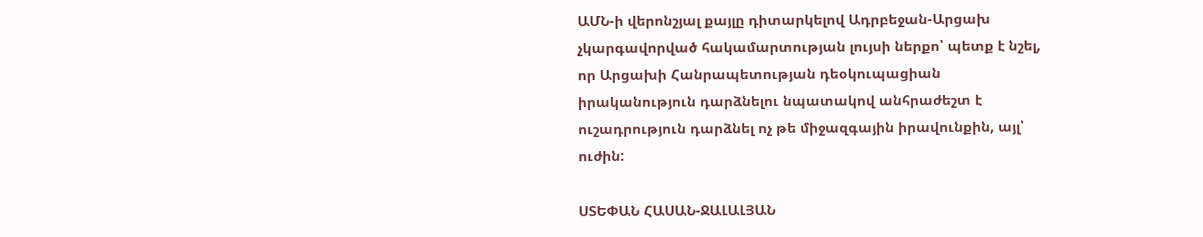ԱՄՆ-ի վերոնշյալ քայլը դիտարկելով Ադրբեջան-Արցախ չկարգավորված հակամարտության լույսի ներքո՝ պետք է նշել, որ Արցախի Հանրապետության դեօկուպացիան իրականություն դարձնելու նպատակով անհրաժեշտ է ուշադրություն դարձնել ոչ թե միջազգային իրավունքին, այլ՝ ուժին:

ՍՏԵՓԱՆ ՀԱՍԱՆ-ՋԱԼԱԼՅԱՆ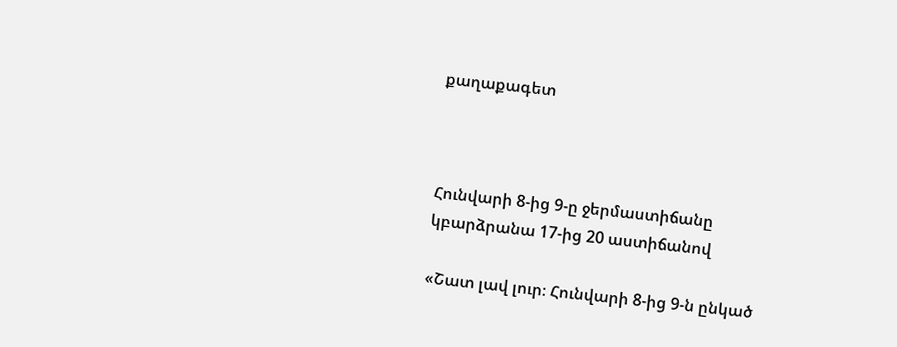քաղաքագետ



Հունվարի 8-ից 9-ը ջերմաստիճանը կբարձրանա 17-ից 20 աստիճանով

«Շատ լավ լուր։ Հունվարի 8-ից 9-ն ընկած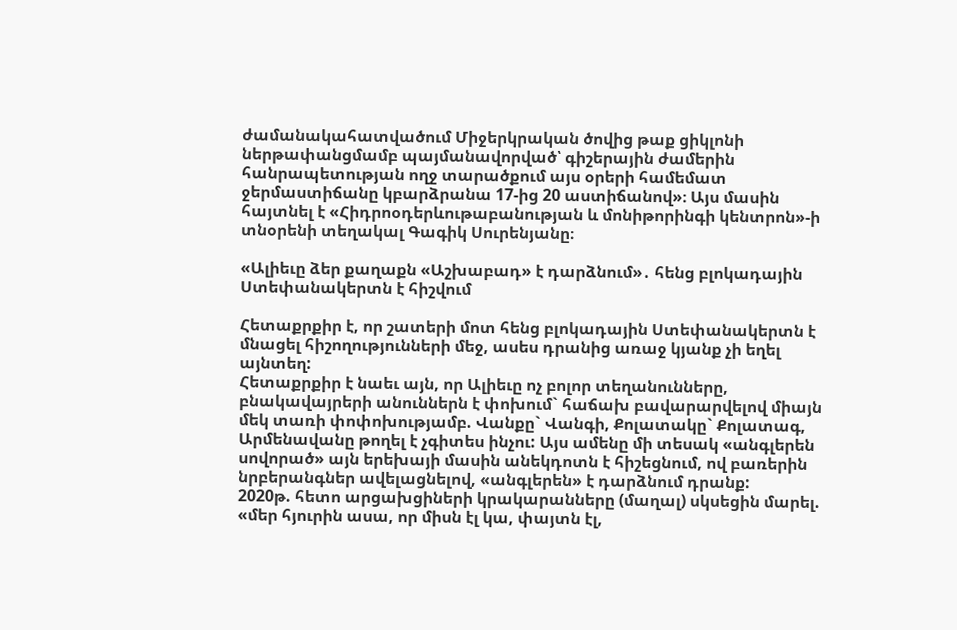ժամանակահատվածում Միջերկրական ծովից թաք ցիկլոնի ներթափանցմամբ պայմանավորված՝ գիշերային ժամերին հանրապետության ողջ տարածքում այս օրերի համեմատ ջերմաստիճանը կբարձրանա 17-ից 20 աստիճանով»։ Այս մասին հայտնել է «Հիդրոօդերևութաբանության և մոնիթորինգի կենտրոն»-ի տնօրենի տեղակալ Գագիկ Սուրենյանը։

«Ալիեւը ձեր քաղաքն «Աշխաբադ» է դարձնում»․ հենց բլոկադային Ստեփանակերտն է հիշվում

Հետաքրքիր է, որ շատերի մոտ հենց բլոկադային Ստեփանակերտն է մնացել հիշողությունների մեջ, ասես դրանից առաջ կյանք չի եղել այնտեղ:
Հետաքրքիր է նաեւ այն, որ Ալիեւը ոչ բոլոր տեղանունները, բնակավայրերի անուններն է փոխում` հաճախ բավարարվելով միայն մեկ տառի փոփոխությամբ. Վանքը` Վանգի, Քոլատակը` Քոլատագ, Արմենավանը թողել է չգիտես ինչու: Այս ամենը մի տեսակ «անգլերեն սովորած» այն երեխայի մասին անեկդոտն է հիշեցնում, ով բառերին նրբերանգներ ավելացնելով, «անգլերեն» է դարձնում դրանք:
2020թ. հետո արցախցիների կրակարանները (մաղալ) սկսեցին մարել. «մեր հյուրին ասա, որ միսն էլ կա, փայտն էլ,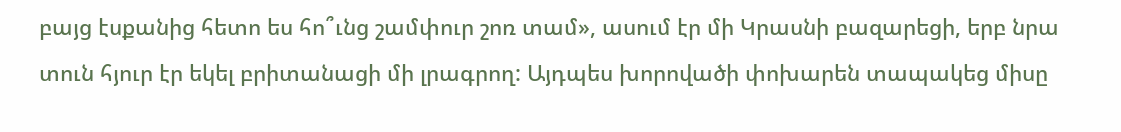բայց էսքանից հետո ես հո՞ւնց շամփուր շոռ տամ», ասում էր մի Կրասնի բազարեցի, երբ նրա տուն հյուր էր եկել բրիտանացի մի լրագրող: Այդպես խորովածի փոխարեն տապակեց միսը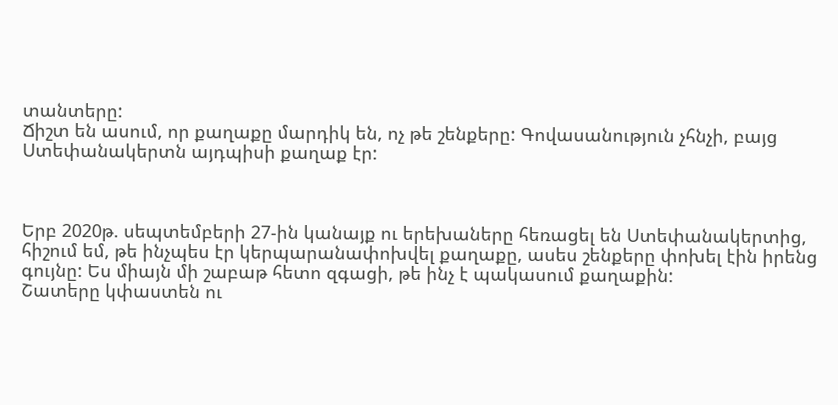տանտերը:
Ճիշտ են ասում, որ քաղաքը մարդիկ են, ոչ թե շենքերը: Գովասանություն չհնչի, բայց Ստեփանակերտն այդպիսի քաղաք էր:



Երբ 2020թ. սեպտեմբերի 27-ին կանայք ու երեխաները հեռացել են Ստեփանակերտից, հիշում եմ, թե ինչպես էր կերպարանափոխվել քաղաքը, ասես շենքերը փոխել էին իրենց գույնը: Ես միայն մի շաբաթ հետո զգացի, թե ինչ է պակասում քաղաքին:
Շատերը կփաստեն ու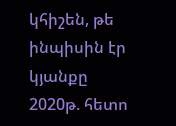կհիշեն, թե ինպիսին էր կյանքը 2020թ. հետո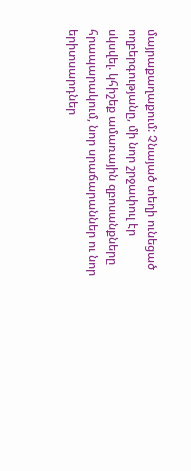մայրաքաղաքում: Չնայած տեղի ունեցած ողբերգությանը, մի նոր շրջափուլ էր սկսվել. կհիշեք ամառային զբոսանքները հրապարակում, նոր սրաճարաններ ու նոր երիտսարդներ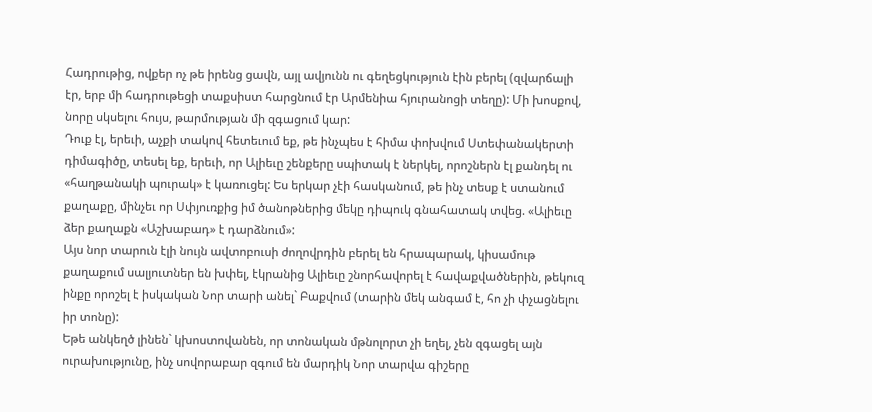Հադրութից, ովքեր ոչ թե իրենց ցավն, այլ ավյունն ու գեղեցկություն էին բերել (զվարճալի էր, երբ մի հադրութեցի տաքսիստ հարցնում էր Արմենիա հյուրանոցի տեղը): Մի խոսքով, նորը սկսելու հույս, թարմության մի զգացում կար:
Դուք էլ, երեւի, աչքի տակով հետեւում եք, թե ինչպես է հիմա փոխվում Ստեփանակերտի դիմագիծը, տեսել եք, երեւի, որ Ալիեւը շենքերը սպիտակ է ներկել, որոշներն էլ քանդել ու «հաղթանակի պուրակ» է կառուցել: Ես երկար չէի հասկանում, թե ինչ տեսք է ստանում քաղաքը, մինչեւ որ Սփյուռքից իմ ծանոթներից մեկը դիպուկ գնահատակ տվեց. «Ալիեւը ձեր քաղաքն «Աշխաբադ» է դարձնում»:
Այս նոր տարուն էլի նույն ավտոբուսի ժողովրդին բերել են հրապարակ, կիսամութ քաղաքում սալյուտներ են խփել, էկրանից Ալիեւը շնորհավորել է հավաքվածներին, թեկուզ ինքը որոշել է իսկական Նոր տարի անել` Բաքվում (տարին մեկ անգամ է, հո չի փչացնելու իր տոնը):
Եթե անկեղծ լինեն` կխոստովանեն, որ տոնական մթնոլորտ չի եղել, չեն զգացել այն ուրախությունը, ինչ սովորաբար զգում են մարդիկ Նոր տարվա գիշերը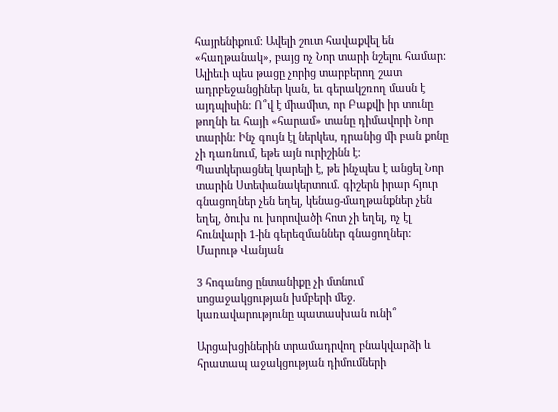հայրենիքում: Ավելի շուտ հավաքվել են «հաղթանակ», բայց ոչ Նոր տարի նշելու համար:
Ալիեւի պես թացը չորից տարբերող շատ ադրբեջանցիներ կան, եւ գերակշռող մասն է այդպիսին: Ո՞վ է միամիտ, որ Բաքվի իր տունը թողնի եւ հայի «հարամ» տանը դիմավորի Նոր տարին: Ինչ գույն էլ ներկես, դրանից մի բան քոնը չի դառնում, եթե այն ուրիշինն է:
Պատկերացնել կարելի է, թե ինչպես է անցել Նոր տարին Ստեփանակերտում. գիշերն իրար հյուր գնացողներ չեն եղել, կենաց-մաղթանքներ չեն եղել, ծուխ ու խորովածի հոտ չի եղել, ոչ էլ հունվարի 1-ին գերեզմաններ գնացողներ:
Մարութ Վանյան

3 հոգանոց ընտանիքը չի մտնում սոցաջակցության խմբերի մեջ. կառավարությունը պատասխան ունի՞

Արցախցիներին տրամադրվող բնակվարձի և հրատապ աջակցության դիմումների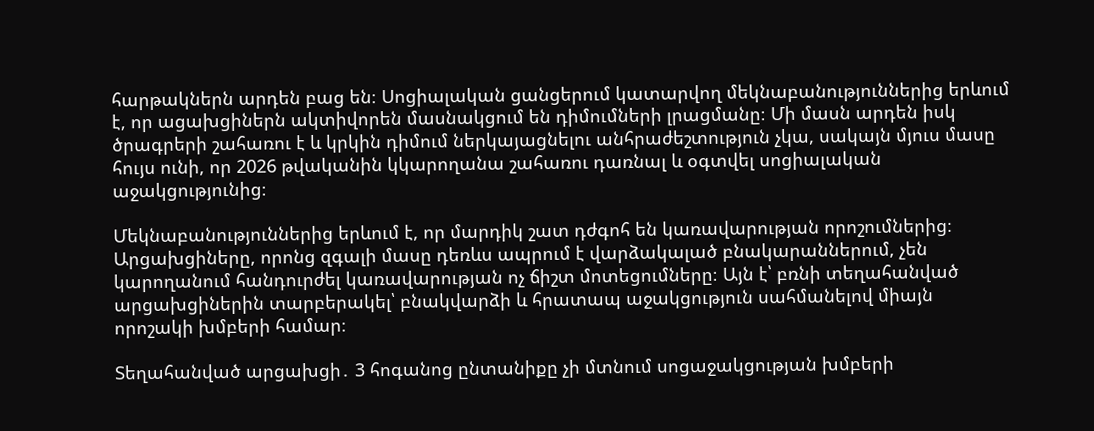հարթակներն արդեն բաց են։ Սոցիալական ցանցերում կատարվող մեկնաբանություններից երևում է, որ ացախցիներն ակտիվորեն մասնակցում են դիմումների լրացմանը։ Մի մասն արդեն իսկ ծրագրերի շահառու է և կրկին դիմում ներկայացնելու անհրաժեշտություն չկա, սակայն մյուս մասը հույս ունի, որ 2026 թվականին կկարողանա շահառու դառնալ և օգտվել սոցիալական աջակցությունից։

Մեկնաբանություններից երևում է, որ մարդիկ շատ դժգոհ են կառավարության որոշումներից։ Արցախցիները, որոնց զգալի մասը դեռևս ապրում է վարձակալած բնակարաններում, չեն կարողանում հանդուրժել կառավարության ոչ ճիշտ մոտեցումները։ Այն է՝ բռնի տեղահանված արցախցիներին տարբերակել՝ բնակվարձի և հրատապ աջակցություն սահմանելով միայն որոշակի խմբերի համար։

Տեղահանված արցախցի․ 3 հոգանոց ընտանիքը չի մտնում սոցաջակցության խմբերի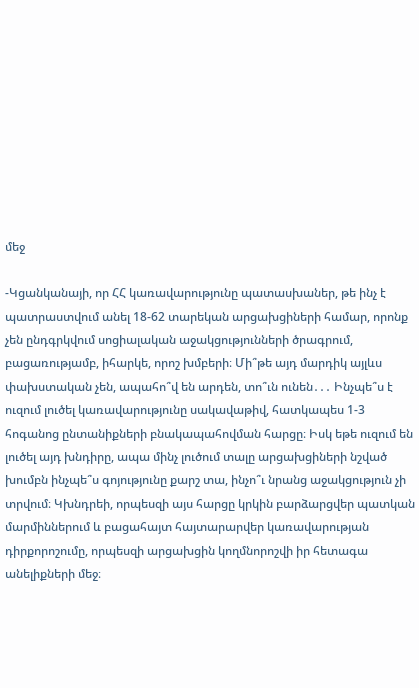մեջ

-Կցանկանայի, որ ՀՀ կառավարությունը պատասխաներ, թե ինչ է պատրաստվում անել 18-62 տարեկան արցախցիների համար, որոնք չեն ընդգրկվում սոցիալական աջակցությունների ծրագրում, բացառությամբ, իհարկե, որոշ խմբերի։ Մի՞թե այդ մարդիկ այլևս փախստական չեն, ապահո՞վ են արդեն, տո՞ւն ունեն․․․ Ինչպե՞ս է ուզում լուծել կառավարությունը սակավաթիվ, հատկապես 1-3 հոգանոց ընտանիքների բնակապահովման հարցը։ Իսկ եթե ուզում են լուծել այդ խնդիրը, ապա մինչ լուծում տալը արցախցիների նշված խումբն ինչպե՞ս գոյությունը քարշ տա, ինչո՞ւ նրանց աջակցություն չի տրվում։ Կխնդրեի, որպեսզի այս հարցը կրկին բարձարցվեր պատկան մարմիններում և բացահայտ հայտարարվեր կառավարության դիրքորոշումը, որպեսզի արցախցին կողմնորոշվի իր հետագա անելիքների մեջ։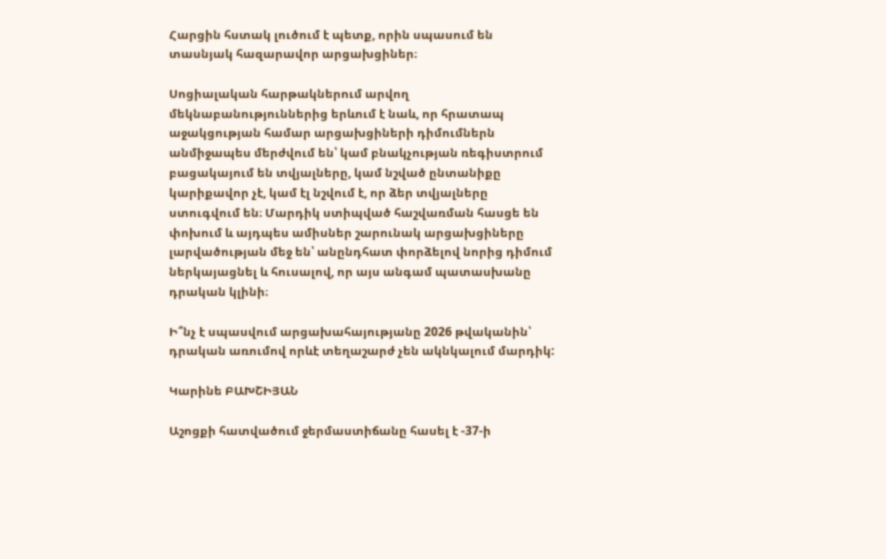Հարցին հստակ լուծում է պետք, որին սպասում են տասնյակ հազարավոր արցախցիներ։

Սոցիալական հարթակներում արվող մեկնաբանություններից երևում է նաև, որ հրատապ աջակցության համար արցախցիների դիմումներն անմիջապես մերժվում են՝ կամ բնակչության ռեգիստրում բացակայում են տվյալները, կամ նշված ընտանիքը կարիքավոր չէ, կամ էլ նշվում է, որ ձեր տվյալները ստուգվում են։ Մարդիկ ստիպված հաշվառման հասցե են փոխում և այդպես ամիսներ շարունակ արցախցիները լարվածության մեջ են՝ անընդհատ փորձելով նորից դիմում ներկայացնել և հուսալով, որ այս անգամ պատասխանը դրական կլինի։

Ի՞նչ է սպասվում արցախահայությանը 2026 թվականին՝ դրական առումով որևէ տեղաշարժ չեն ակնկալում մարդիկ:

Կարինե ԲԱԽՇԻՅԱՆ

Աշոցքի հատվածում ջերմաստիճանը հասել է -37-ի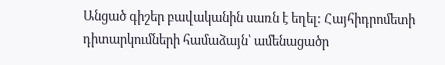Անցած գիշեր բավականին սառն է եղել: Հայհիդրոմետի դիտարկումների համաձայն՝ ամենացածր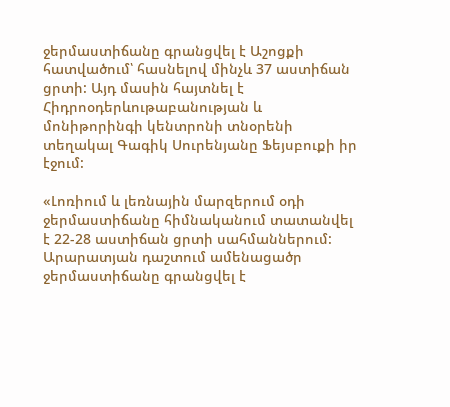ջերմաստիճանը գրանցվել է Աշոցքի հատվածում՝ հասնելով մինչև 37 աստիճան ցրտի: Այդ մասին հայտնել է Հիդրոօդերևութաբանության և մոնիթորինգի կենտրոնի տնօրենի տեղակալ Գագիկ Սուրենյանը Ֆեյսբուքի իր էջում:

«Լոռիում և լեռնային մարզերում օդի ջերմաստիճանը հիմնականում տատանվել է 22-28 աստիճան ցրտի սահմաններում: Արարատյան դաշտում ամենացածր ջերմաստիճանը գրանցվել է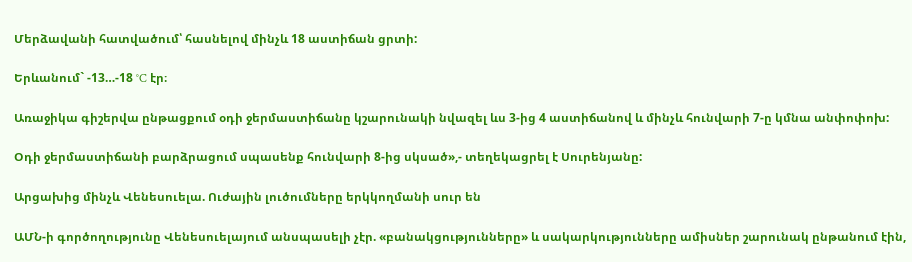Մերձավանի հատվածում՝ հասնելով մինչև 18 աստիճան ցրտի:

Երևանում` -13…-18 °C էր։

Առաջիկա գիշերվա ընթացքում օդի ջերմաստիճանը կշարունակի նվազել ևս 3-ից 4 աստիճանով և մինչև հունվարի 7-ը կմնա անփոփոխ:

Օդի ջերմաստիճանի բարձրացում սպասենք հունվարի 8-ից սկսած»,- տեղեկացրել է Սուրենյանը:

Արցախից մինչև Վենեսուելա. Ուժային լուծումները երկկողմանի սուր են

ԱՄՆ-ի գործողությունը Վենեսուելայում անսպասելի չէր. «բանակցությունները» և սակարկությունները ամիսներ շարունակ ընթանում էին,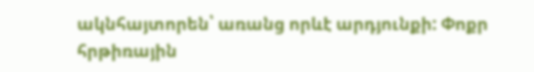ակնհայտորեն՝ առանց որևէ արդյունքի: Փոքր հրթիռային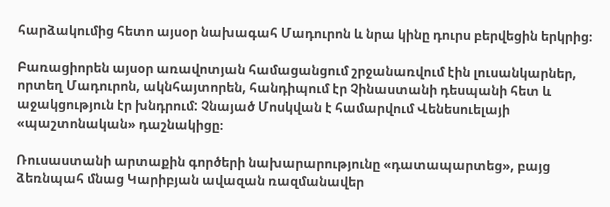հարձակումից հետո այսօր նախագահ Մադուրոն և նրա կինը դուրս բերվեցին երկրից։

Բառացիորեն այսօր առավոտյան համացանցում շրջանառվում էին լուսանկարներ, որտեղ Մադուրոն, ակնհայտորեն, հանդիպում էր Չինաստանի դեսպանի հետ և աջակցություն էր խնդրում: Չնայած Մոսկվան է համարվում Վենեսուելայի «պաշտոնական» դաշնակիցը։

Ռուսաստանի արտաքին գործերի նախարարությունը «դատապարտեց», բայց ձեռնպահ մնաց Կարիբյան ավազան ռազմանավեր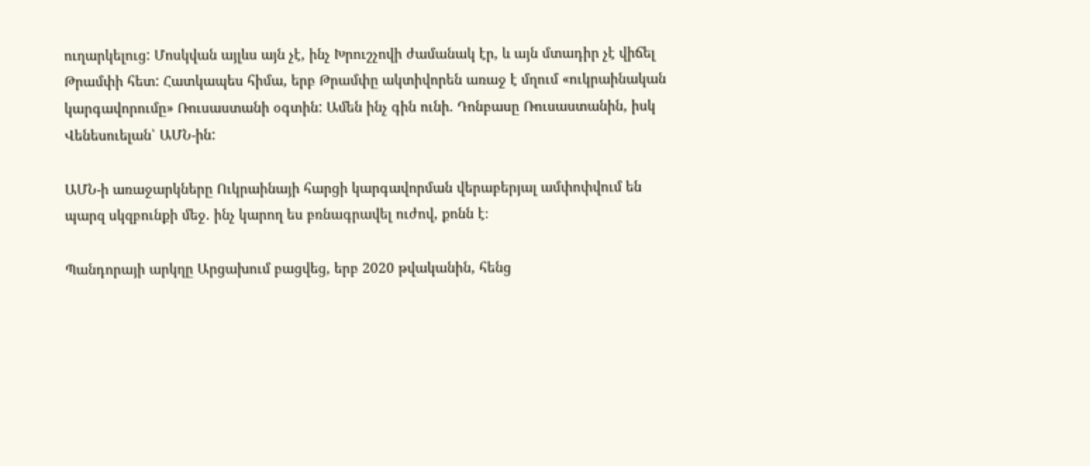ուղարկելուց: Մոսկվան այլևս այն չէ, ինչ Խրուշչովի ժամանակ էր, և այն մտադիր չէ վիճել Թրամփի հետ: Հատկապես հիմա, երբ Թրամփը ակտիվորեն առաջ է մղում «ուկրաինական կարգավորումը» Ռուսաստանի օգտին: Ամեն ինչ գին ունի. Դոնբասը Ռուսաստանին, իսկ Վենեսուելան՝ ԱՄՆ-ին:

ԱՄՆ-ի առաջարկները Ուկրաինայի հարցի կարգավորման վերաբերյալ ամփոփվում են պարզ սկզբունքի մեջ. ինչ կարող ես բռնագրավել ուժով, քոնն է։

Պանդորայի արկղը Արցախում բացվեց, երբ 2020 թվականին, հենց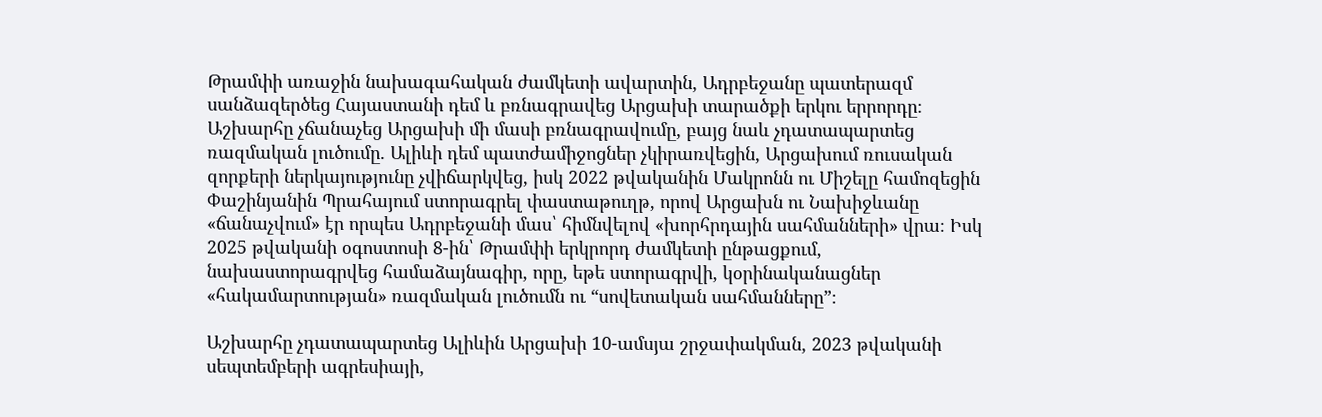Թրամփի առաջին նախագահական ժամկետի ավարտին, Ադրբեջանը պատերազմ սանձազերծեց Հայաստանի դեմ և բռնագրավեց Արցախի տարածքի երկու երրորդը։ Աշխարհը չճանաչեց Արցախի մի մասի բռնագրավումը, բայց նաև չդատապարտեց ռազմական լուծումը. Ալիևի դեմ պատժամիջոցներ չկիրառվեցին, Արցախում ռուսական զորքերի ներկայությունը չվիճարկվեց, իսկ 2022 թվականին Մակրոնն ու Միշելը համոզեցին Փաշինյանին Պրահայում ստորագրել փաստաթուղթ, որով Արցախն ու Նախիջևանը «ճանաչվում» էր որպես Ադրբեջանի մաս՝ հիմնվելով «խորհրդային սահմանների» վրա։ Իսկ 2025 թվականի օգոստոսի 8-ին՝ Թրամփի երկրորդ ժամկետի ընթացքում, նախաստորագրվեց համաձայնագիր, որը, եթե ստորագրվի, կօրինականացներ «հակամարտության» ռազմական լուծումն ու “սովետական սահմանները”։

Աշխարհը չդատապարտեց Ալիևին Արցախի 10-ամսյա շրջափակման, 2023 թվականի սեպտեմբերի ագրեսիայի,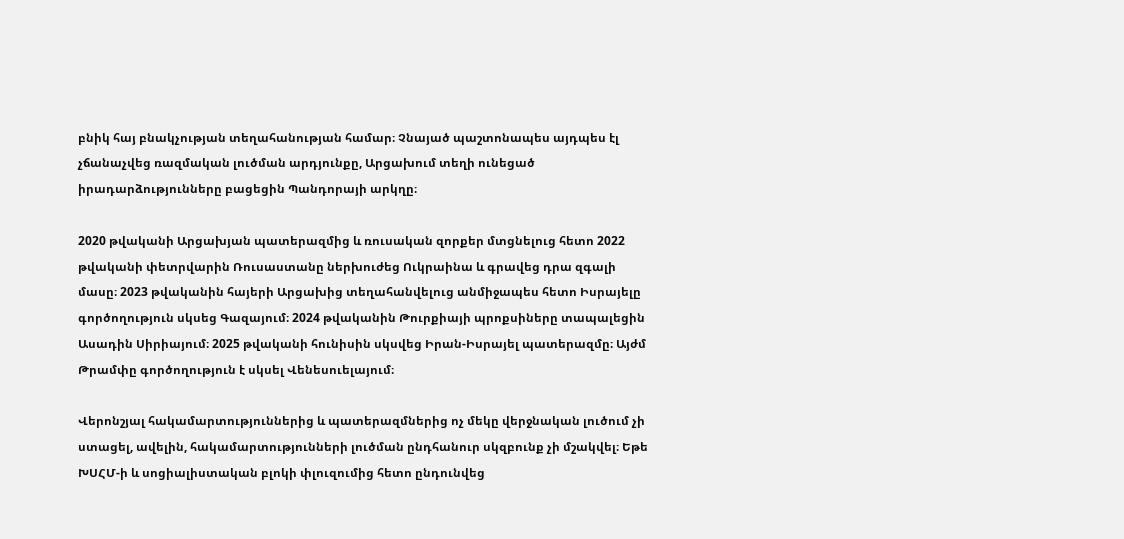բնիկ հայ բնակչության տեղահանության համար։ Չնայած պաշտոնապես այդպես էլ չճանաչվեց ռազմական լուծման արդյունքը, Արցախում տեղի ունեցած իրադարձությունները բացեցին Պանդորայի արկղը։

2020 թվականի Արցախյան պատերազմից և ռուսական զորքեր մտցնելուց հետո 2022 թվականի փետրվարին Ռուսաստանը ներխուժեց Ուկրաինա և գրավեց դրա զգալի մասը։ 2023 թվականին հայերի Արցախից տեղահանվելուց անմիջապես հետո Իսրայելը գործողություն սկսեց Գազայում։ 2024 թվականին Թուրքիայի պրոքսիները տապալեցին Ասադին Սիրիայում։ 2025 թվականի հունիսին սկսվեց Իրան-Իսրայել պատերազմը։ Այժմ Թրամփը գործողություն է սկսել Վենեսուելայում։

Վերոնշյալ հակամարտություններից և պատերազմներից ոչ մեկը վերջնական լուծում չի ստացել, ավելին, հակամարտությունների լուծման ընդհանուր սկզբունք չի մշակվել։ Եթե ԽՍՀՄ-ի և սոցիալիստական բլոկի փլուզումից հետո ընդունվեց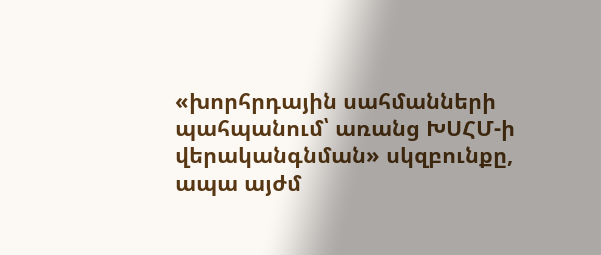«խորհրդային սահմանների պահպանում՝ առանց ԽՍՀՄ-ի վերականգնման» սկզբունքը, ապա այժմ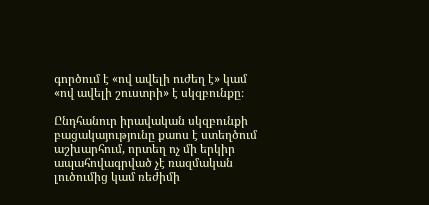գործում է «ով ավելի ուժեղ է» կամ «ով ավելի շուստրի» է սկզբունքը։

Ընդհանուր իրավական սկզբունքի բացակայությունը քաոս է ստեղծում աշխարհում, որտեղ ոչ մի երկիր ապահովագրված չէ ռազմական լուծումից կամ ռեժիմի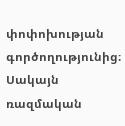փոփոխության գործողությունից։ Սակայն ռազմական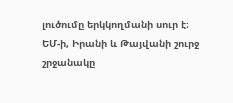լուծումը երկկողմանի սուր է։ ԵՄ-ի, Իրանի և Թայվանի շուրջ շրջանակը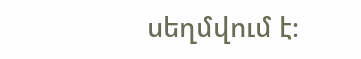սեղմվում է։